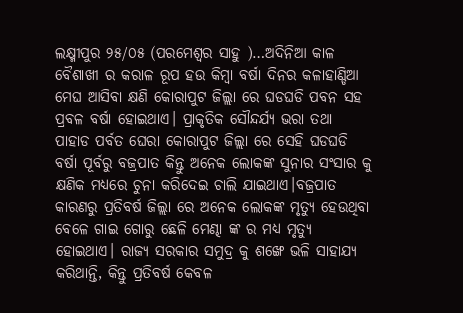ଲକ୍ଷ୍ମୀପୁର ୨୫/୦୫ (ପରମେଶ୍ୱର ସାହୁ )…ଅଦିନିଆ କାଳ ବୈଶାଖୀ ର କରାଳ ରୂପ ହଉ କିମ୍ବା ବର୍ଷା ଦିନର କଳାହାଣ୍ଡିଆ ମେଘ ଆସିବା କ୍ଷଣି କୋରାପୁଟ ଜିଲ୍ଲା ରେ ଘଡଘଡି ପବନ ସହ ପ୍ରବଳ ବର୍ଷା ହୋଇଥାଏ। ପ୍ରାକୃତିକ ସୌନ୍ଦର୍ଯ୍ୟ ଭରା ତଥା ପାହାଡ ପର୍ବତ ଘେରା କୋରାପୁଟ ଜିଲ୍ଲା ରେ ସେହି ଘଡଘଡି ବର୍ଷା ପୂର୍ବରୁ ବଜ୍ରପାତ କିନ୍ତୁ ଅନେକ ଲୋକଙ୍କ ସୁନାର ସଂସାର କୁ କ୍ଷଣିକ ମଧ୍ୟରେ ଚୁନା କରିଦେଇ ଚାଲି ଯାଇଥାଏ।ବଜ୍ରପାତ କାରଣରୁ ପ୍ରତିବର୍ଷ ଜିଲ୍ଲା ରେ ଅନେକ ଲୋକଙ୍କ ମୃତ୍ୟୁ ହେଉଥିବା ବେଳେ ଗାଇ ଗୋରୁ ଛେଳି ମେଣ୍ଢା ଙ୍କ ର ମଧ୍ୟ ମୃତ୍ୟୁ ହୋଇଥାଏ। ରାଜ୍ୟ ସରକାର ସମୁଦ୍ର କୁ ଶଙ୍ଖେ ଭଳି ସାହାଯ୍ୟ କରିଥାନ୍ତି, କିନ୍ତୁ ପ୍ରତିବର୍ଷ କେବଳ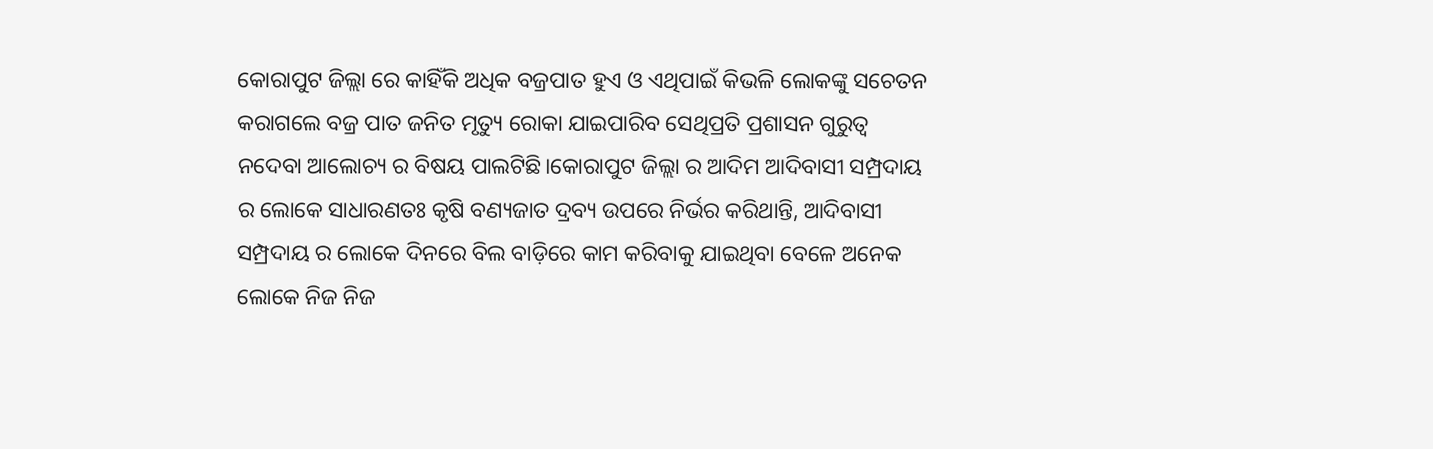କୋରାପୁଟ ଜିଲ୍ଲା ରେ କାହିଁକି ଅଧିକ ବଜ୍ରପାତ ହୁଏ ଓ ଏଥିପାଇଁ କିଭଳି ଲୋକଙ୍କୁ ସଚେତନ କରାଗଲେ ବଜ୍ର ପାତ ଜନିତ ମୃତ୍ୟୁ ରୋକା ଯାଇପାରିବ ସେଥିପ୍ରତି ପ୍ରଶାସନ ଗୁରୁତ୍ୱ ନଦେବା ଆଲୋଚ୍ୟ ର ବିଷୟ ପାଲଟିଛି।କୋରାପୁଟ ଜିଲ୍ଲା ର ଆଦିମ ଆଦିବାସୀ ସମ୍ପ୍ରଦାୟ ର ଲୋକେ ସାଧାରଣତଃ କୃଷି ବଣ୍ୟଜାତ ଦ୍ରବ୍ୟ ଉପରେ ନିର୍ଭର କରିଥାନ୍ତି, ଆଦିବାସୀ ସମ୍ପ୍ରଦାୟ ର ଲୋକେ ଦିନରେ ବିଲ ବାଡ଼ିରେ କାମ କରିବାକୁ ଯାଇଥିବା ବେଳେ ଅନେକ ଲୋକେ ନିଜ ନିଜ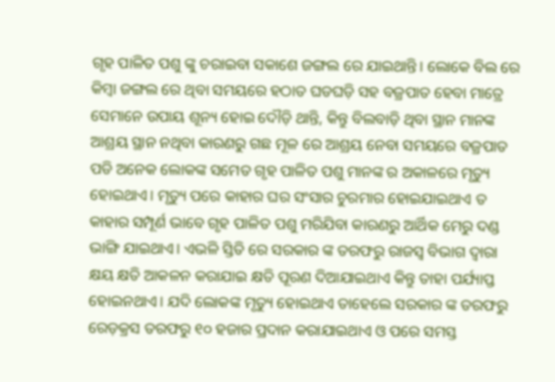ଗୃହ ପାଳିତ ପଶୁ ଙ୍କୁ ଚରାଇବା ସକାଶେ ଜଙ୍ଗଲ ରେ ଯାଇଥାନ୍ତି। ଲୋକେ ବିଲ ରେ କିମ୍ବା ଜଙ୍ଗଲ ରେ ଥିବା ସମୟରେ ହଠାତ ଘଡଘଡ଼ି ସହ ବଜ୍ରପାତ ହେବା ମାତ୍ରେ ସେମାନେ ଉପାୟ ଶୂନ୍ୟ ହୋଇ ଦୌଡ଼ି ଥାନ୍ତି, କିନ୍ତୁ ବିଲବାଡ଼ି ଥିବା ସ୍ଥାନ ମାନଙ୍କ ଆଶ୍ରୟ ସ୍ଥାନ ନଥିବା କାରଣରୁ ଗଛ ମୂଳ ରେ ଆଶ୍ରୟ ନେବା ସମୟରେ ବଜ୍ରପାତ ପଡି ଅନେକ ଲୋକଙ୍କ ସମେତ ଗୃହ ପାଳିତ ପଶୁ ମାନଙ୍କ ର ଅକାଳରେ ମୃତ୍ୟୁ ହୋଇଥାଏ। ମୃତ୍ୟୁ ପରେ କାହାର ଘର ସଂସାର ଚୁରମାର ହୋଇଯାଇଥାଏ ତ କାହାର ସମ୍ପୂର୍ଣ ଭାବେ ଗୃହ ପାଳିତ ପଶୁ ମରିଯିବା କାରଣରୁ ଆର୍ଥିକ ମେରୁ ଦଣ୍ଡ ଭାଙ୍ଗି ଯାଇଥାଏ। ଏଭଳି ସ୍ତିତି ରେ ସରକାର ଙ୍କ ତରଫରୁ ରାଜସ୍ବ ବିଭାଗ ଦ୍ୱାରା କ୍ଷୟ କ୍ଷତି ଆକଳନ କରାଯାଇ କ୍ଷତି ପୂରଣ ଦିଆଯାଇଥାଏ କିନ୍ତୁ ତାହା ପର୍ଯ୍ୟାପ୍ତ ହୋଇନଥାଏ। ଯଦି ଲୋକଙ୍କ ମୃତ୍ୟୁ ହୋଇଥାଏ ତାହେଲେ ସରକାର ଙ୍କ ତରଫରୁ ରେଡ଼କ୍ରସ ତରଫରୁ ୧୦ ହଜାର ପ୍ରଦାନ କରାଯାଇଥାଏ ଓ ପରେ ସମସ୍ତ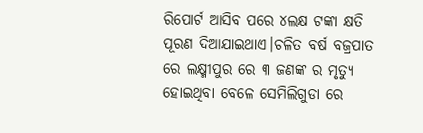ରିପୋର୍ଟ ଆସିବ ପରେ ୪ଲକ୍ଷ ଟଙ୍କା କ୍ଷତି ପୂରଣ ଦିଆଯାଇଥାଏ।ଚଳିତ ବର୍ଷ ବଜ୍ରପାତ ରେ ଲକ୍ଷ୍ମୀପୁର ରେ ୩ ଜଣଙ୍କ ର ମୃତ୍ୟୁ ହୋଇଥିବା ବେଳେ ସେମିଲିଗୁଡା ରେ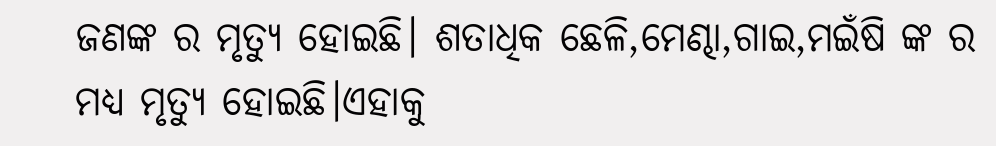ଜଣଙ୍କ ର ମୃତ୍ୟୁ ହୋଇଛି। ଶତାଧିକ ଛେଳି,ମେଣ୍ଢା,ଗାଇ,ମଇଁଷି ଙ୍କ ର ମଧ୍ୟ ମୃତ୍ୟୁ ହୋଇଛି।ଏହାକୁ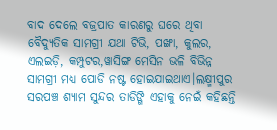ବାଦ ଦେଲେ ବଜ୍ରପାତ କାରଣରୁ ଘରେ ଥିବା ବୈଦ୍ୟୁତିକ ସାମଗ୍ରୀ ଯଥା ଟିଭି, ପଙ୍ଖା, କୁଲର, ଏଲଇଡ଼ି, କମ୍ପୁଟର,ୱାସିଙ୍ଗ ମେସିନ ଭଳି ବିଭିନ୍ନ ସାମଗ୍ରୀ ମଧ୍ୟ ପୋଡି ନଷ୍ଟ ହୋଇଯାଇଥାଏ।ଲକ୍ଷ୍ମୀପୁର ସରପଞ୍ଚ ଶ୍ୟାମ ସୁନ୍ଦର ତାଡିଙ୍ଗି ଏହାକୁ ନେଇଁ କହିଛନ୍ତି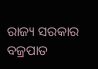ରାଜ୍ୟ ସରକାର ବଜ୍ରପାତ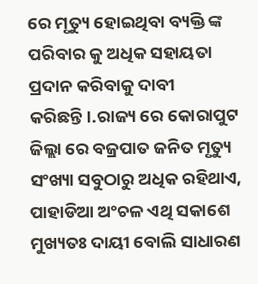ରେ ମୃତ୍ୟୁ ହୋଇଥିବା ବ୍ୟକ୍ତି ଙ୍କ ପରିବାର କୁ ଅଧିକ ସହାୟତା ପ୍ରଦାନ କରିବାକୁ ଦାବୀ କରିଛନ୍ତି।.ରାଜ୍ୟ ରେ କୋରାପୁଟ ଜିଲ୍ଲା ରେ ବଜ୍ରପାତ ଜନିତ ମୃତ୍ୟୁ ସଂଖ୍ୟା ସବୁଠାରୁ ଅଧିକ ରହିଥାଏ, ପାହାଡିଆ ଅଂଚଳ ଏଥି ସକାଶେ ମୁଖ୍ୟତଃ ଦାୟୀ ବୋଲି ସାଧାରଣ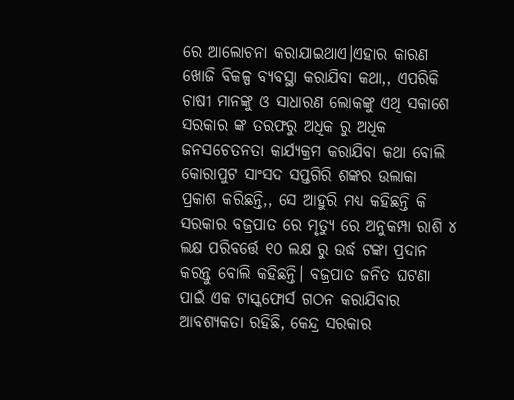ରେ ଆଲୋଚନା କରାଯାଇଥାଏ।ଏହାର କାରଣ ଖୋଜି ବିକଳ୍ପ ବ୍ୟବସ୍ଥା କରାଯିବା କଥା,, ଏପରିକି ଚାଷୀ ମାନଙ୍କୁ ଓ ସାଧାରଣ ଲୋକଙ୍କୁ ଏଥି ସକାଶେ ସରକାର ଙ୍କ ତରଫରୁ ଅଧିକ ରୁ ଅଧିକ ଜନସଚେତନତା କାର୍ଯ୍ୟକ୍ରମ କରାଯିବା କଥା ବୋଲି କୋରାପୁଟ ସାଂସଦ ସପ୍ତଗିରି ଶଙ୍କର ଉଲାକା ପ୍ରକାଶ କରିଛନ୍ତି,, ସେ ଆହୁରି ମଧ୍ୟ କହିଛନ୍ତି କି ସରକାର ବଜ୍ରପାତ ରେ ମୃତ୍ୟୁ ରେ ଅନୁକମ୍ପା ରାଶି ୪ ଲକ୍ଷ ପରିବର୍ତ୍ତେ ୧୦ ଲକ୍ଷ ରୁ ଉର୍ଦ୍ଧ ଟଙ୍କା ପ୍ରଦାନ କରନ୍ତୁ ବୋଲି କହିଛନ୍ତି। ବଜ୍ରପାତ ଜନିତ ଘଟଣା ପାଇଁ ଏକ ଟାସ୍କଫୋର୍ସ ଗଠନ କରାଯିବାର ଆବଶ୍ୟକତା ରହିଛି, କେନ୍ଦ୍ର ସରକାର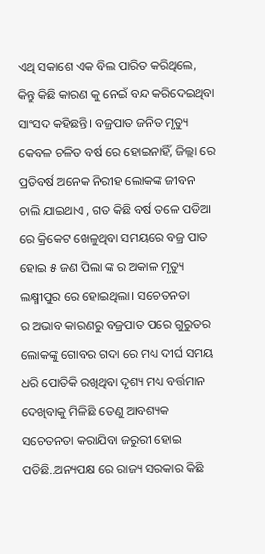ଏଥି ସକାଶେ ଏକ ବିଲ ପାରିତ କରିଥିଲେ, କିନ୍ତୁ କିଛି କାରଣ କୁ ନେଇଁ ବନ୍ଦ କରିଦେଇଥିବା ସାଂସଦ କହିଛନ୍ତି। ବଜ୍ରପାତ ଜନିତ ମୃତ୍ୟୁ କେବଳ ଚଳିତ ବର୍ଷ ରେ ହୋଇନାହିଁ, ଜିଲ୍ଲା ରେ ପ୍ରତିବର୍ଷ ଅନେକ ନିରୀହ ଲୋକଙ୍କ ଜୀବନ ଚାଲି ଯାଇଥାଏ , ଗତ କିଛି ବର୍ଷ ତଳେ ପଡିଆ ରେ କ୍ରିକେଟ ଖେଳୁଥିବା ସମୟରେ ବଜ୍ର ପାତ ହୋଇ ୫ ଜଣ ପିଲା ଙ୍କ ର ଅକାଳ ମୃତ୍ୟୁ ଲକ୍ଷ୍ମୀପୁର ରେ ହୋଇଥିଲା। ସଚେତନତା
ର ଅଭାବ କାରଣରୁ ବଜ୍ରପାତ ପରେ ଗୁରୁତର ଲୋକଙ୍କୁ ଗୋବର ଗଦା ରେ ମଧ୍ୟ ଦୀର୍ଘ ସମୟ ଧରି ପୋତିକି ରଖିଥିବା ଦୃଶ୍ୟ ମଧ୍ୟ ବର୍ତ୍ତମାନ ଦେଖିବାକୁ ମିଳିଛି ତେଣୁ ଆବଶ୍ୟକ ସଚେତନତା କରାଯିବା ଜରୁରୀ ହୋଇ ପଡିଛି..ଅନ୍ୟପକ୍ଷ ରେ ରାଜ୍ୟ ସରକାର କିଛି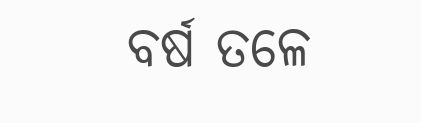ବର୍ଷ ତଳେ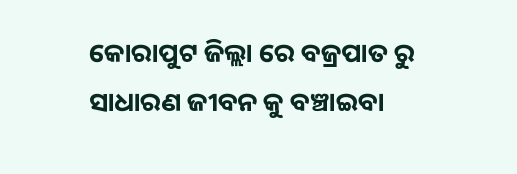କୋରାପୁଟ ଜିଲ୍ଲା ରେ ବଜ୍ରପାତ ରୁ ସାଧାରଣ ଜୀବନ କୁ ବଞ୍ଚାଇବା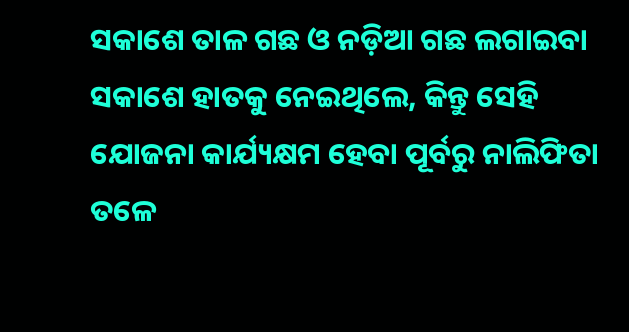ସକାଶେ ତାଳ ଗଛ ଓ ନଡ଼ିଆ ଗଛ ଲଗାଇବା ସକାଶେ ହାତକୁ ନେଇଥିଲେ, କିନ୍ତୁ ସେହି ଯୋଜନା କାର୍ଯ୍ୟକ୍ଷମ ହେବା ପୂର୍ବରୁ ନାଲିଫିତା ତଳେ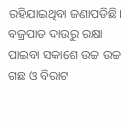ରହିଯାଇଥିବା ଜଣାପଡିଛି। ବଜ୍ରପାତ ଦାଉରୁ ରକ୍ଷା ପାଇବା ସକାଶେ ଉଚ୍ଚ ଉଚ୍ଚ ଗଛ ଓ ବିରାଟ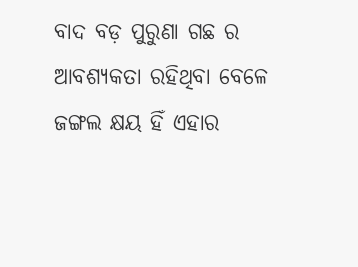ବାଦ ବଡ଼ ପୁରୁଣା ଗଛ ର ଆବଶ୍ୟକତା ରହିଥିବା ବେଳେ ଜଙ୍ଗଲ କ୍ଷୟ ହିଁ ଏହାର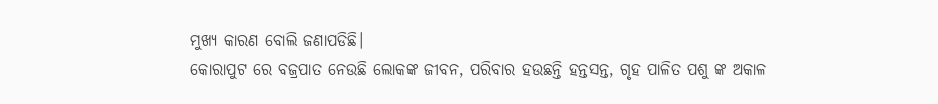ମୁଖ୍ୟ କାରଣ ବୋଲି ଜଣାପଡିଛି।
କୋରାପୁଟ ରେ ବଜ୍ରପାତ ନେଉଛି ଲୋକଙ୍କ ଜୀବନ, ପରିବାର ହଉଛନ୍ତି ହନ୍ତସନ୍ତ, ଗୃହ ପାଳିତ ପଶୁ ଙ୍କ ଅକାଳ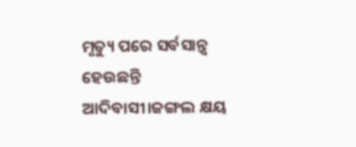ମୃତ୍ୟୁ ପରେ ସର୍ବସାନ୍ତ୍ୱ ହେଉଛନ୍ତି ଆଦିବାସୀ।ଜଙ୍ଗଲ କ୍ଷୟ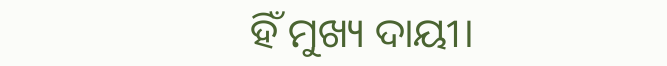ହିଁ ମୁଖ୍ୟ ଦାୟୀ।